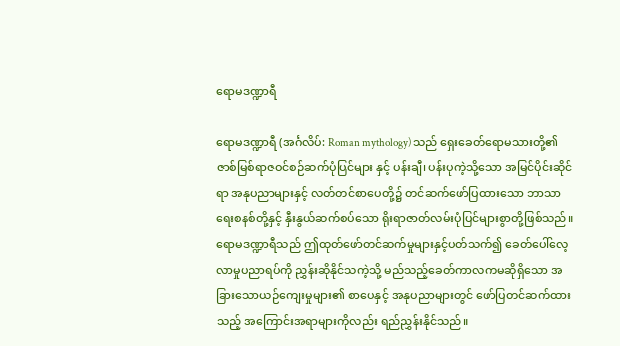ရောမဒဏ္ဍာရီ

ရောမဒဏ္ဍာရီ (အင်္ဂလိပ်: Roman mythology) သည် ရှေးခေတ်ရောမသားတို့၏ ဇာစ်မြစ်ရာဇဝင်စဉ်ဆက်ပုံပြင်များ နှင့် ပန်းချီ၊ ပန်းပုကဲ့သို့သော အမြင်ပိုင်းဆိုင်ရာ အနုပညာများနှင့် လတ်တင်စာပေတို့၌ တင်ဆက်ဖော်ပြထားသော ဘာသာရေးစနစ်တို့နှင့် နှီးနွယ်ဆက်စပ်သော ရိုးရာဇာတ်လမ်းပုံပြင်များစွာတို့ဖြစ်သည်။ ရောမဒဏ္ဍာရီသည် ဤထုတ်ဖော်တင်ဆက်မှုများနှင့်ပတ်သက်၍ ခေတ်ပေါ်လေ့လာမှုပညာရပ်ကို ညွှန်းဆိုနိုင်သကဲ့သို့ မည်သည့်ခေတ်ကာလကမဆိုရှိသော အခြားသောယဉ်ကျေးမှုများ၏ စာပေနှင့် အနုပညာများတွင် ဖော်ပြတင်ဆက်ထားသည့် အကြောင်းအရာများကိုလည်း ရည်ညွှန်းနိုင်သည်။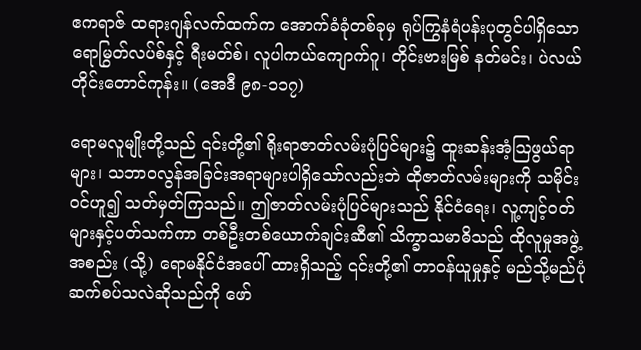ဧကရာဇ် ထရားဂျန်လက်ထက်က အောက်ခံခုံတစ်ခုမှ ရုပ်ကြွနံရံပန်းပုတွင်ပါရှိသော ရောမြွတ်လပ်စ်နှင့် ရီးမတ်စ်၊ လူပါကယ်ကျောက်ဂူ၊ တိုင်းဗားမြစ် နတ်မင်း၊ ပဲလယ်တိုင်းတောင်ကုန်း။ (အေဒီ ၉၈-၁၁၇)

ရောမလူမျိုးတို့သည် ၎င်းတို့၏ ရိုးရာဇာတ်လမ်းပုံပြင်များ၌ ထူးဆန်းအံ့ဩဖွယ်ရာများ၊ သဘာဝလွန်အခြင်းအရာများပါရှိသော်လည်းဘဲ ထိုဇာတ်လမ်းများကို သမိုင်းဝင်ဟူ၍ သတ်မှတ်ကြသည်။ ဤဇာတ်လမ်းပုံပြင်များသည် နိုင်ငံရေး၊ လူ့ကျင့်ဝတ်များနှင့်ပတ်သက်ကာ တစ်ဦးတစ်ယောက်ချင်းဆီ၏ သိက္ခာသမာဓိသည် ထိုလူမှုအဖွဲ့အစည်း (သို့) ရောမနိုင်ငံအပေါ် ထားရှိသည့် ၎င်းတို့၏ တာဝန်ယူမှုနှင့် မည်သို့မည်ပုံဆက်စပ်သလဲဆိုသည်ကို ဖော်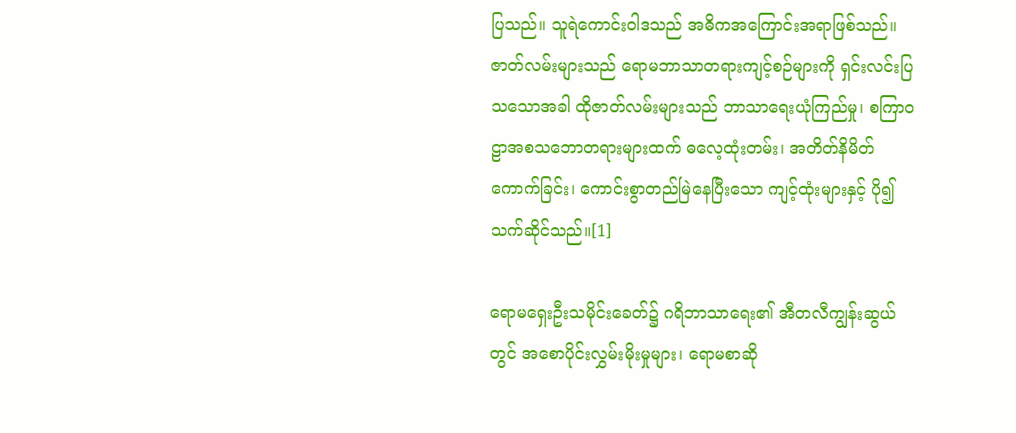ပြသည်။ သူရဲကောင်းဝါဒသည် အဓိကအကြောင်းအရာဖြစ်သည်။ ဇာတ်လမ်းများသည် ရောမဘာသာတရားကျင့်စဉ်များကို ရှင်းလင်းပြသသောအခါ ထိုဇာတ်လမ်းများသည် ဘာသာရေးယုံကြည်မှု၊ စကြာဝဠာအစသဘောတရားများထက် ဓလေ့ထုံးတမ်း၊ အတိတ်နိမိတ်ကောက်ခြင်း၊ ကောင်းစွာတည်မြဲနေပြီးသော ကျင့်ထုံးများနှင့် ပို၍သက်ဆိုင်သည်။[1]

ရောမရှေးဦးသမိုင်းခေတ်၌ ဂရိဘာသာရေး၏ အီတလီကျွန်းဆွယ်တွင် အစောပိုင်းလွှမ်းမိုးမှုများ၊ ရောမစာဆို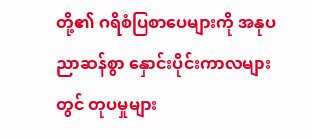တို့၏ ဂရိစံပြစာပေများကို အနုပညာဆန်စွာ နှောင်းပိုင်းကာလများတွင် တုပမှုများ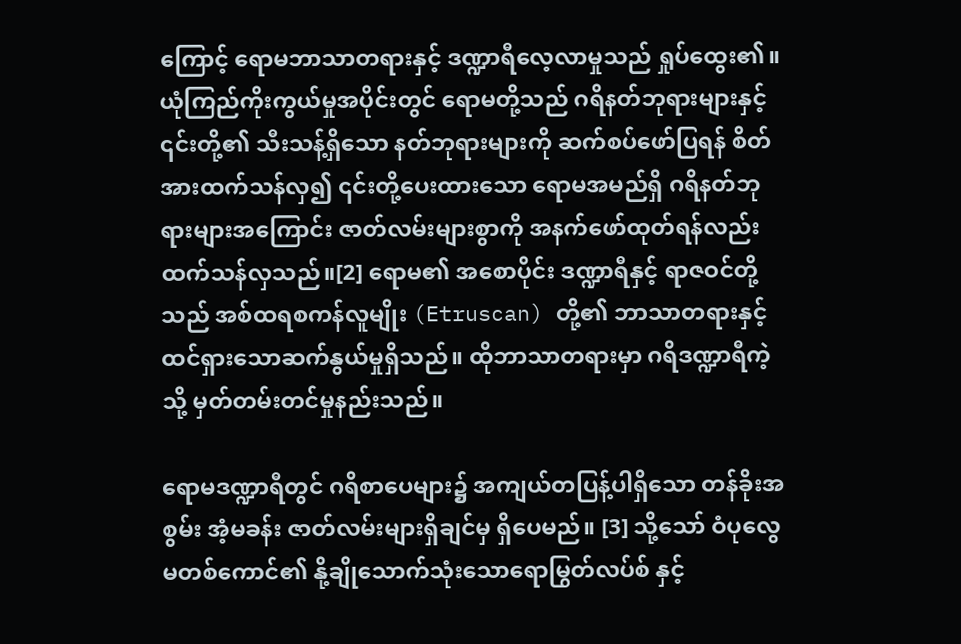ကြောင့် ရောမဘာသာတရားနှင့် ဒဏ္ဍာရီလေ့လာမှုသည် ရှုပ်ထွေး၏။ ယုံကြည်ကိုးကွယ်မှုအပိုင်းတွင် ရောမတို့သည် ဂရိနတ်ဘုရားများနှင့် ၎င်းတို့၏ သီးသန့်ရှိသော နတ်ဘုရားများကို ဆက်စပ်ဖော်ပြရန် စိတ်အားထက်သန်လှ၍ ၎င်းတို့ပေးထားသော ရောမအမည်ရှိ ဂရိနတ်ဘုရားများအကြောင်း ဇာတ်လမ်းများစွာကို အနက်ဖော်ထုတ်ရန်လည်း ထက်သန်လှသည်။[2] ရောမ၏ အစောပိုင်း ဒဏ္ဍာရီနှင့် ရာဇဝင်တို့သည် အစ်ထရစကန်လူမျိုး (Etruscan) တို့၏ ဘာသာတရားနှင့် ထင်ရှားသောဆက်နွယ်မှုရှိသည်။ ထိုဘာသာတရားမှာ ဂရိဒဏ္ဍာရီကဲ့သို့ မှတ်တမ်းတင်မှုနည်းသည်။

ရောမဒဏ္ဍာရီတွင် ဂရိစာပေများ၌ အကျယ်တပြန့်ပါရှိသော တန်ခိုးအစွမ်း အံ့မခန်း ဇာတ်လမ်းများရှိချင်မှ ရှိပေမည်။ [3] သို့သော် ဝံပုလွေမတစ်ကောင်၏ နို့ချိုသောက်သုံးသောရောမြွတ်လပ်စ် နှင့်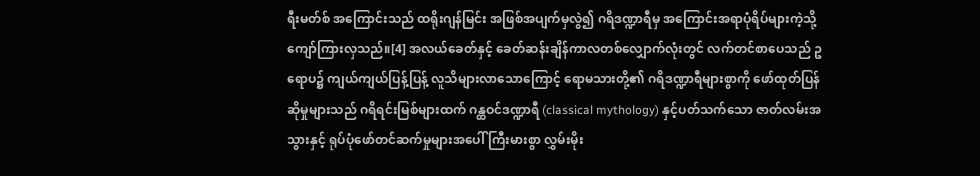ရီးမတ်စ် အကြောင်းသည် ထရိုးဂျန်မြင်း အဖြစ်အပျက်မှလွဲ၍ ဂရိဒဏ္ဍာရီမှ အကြောင်းအရာပုံရိပ်များကဲ့သို့ ကျော်ကြားလှသည်။[4] အလယ်ခေတ်နှင့် ခေတ်ဆန်းချိန်ကာလတစ်လျှောက်လုံးတွင် လက်တင်စာပေသည် ဥရောပ၌ ကျယ်ကျယ်ပြန့်ပြန့် လူသိများလာသောကြောင့် ရောမသားတို့၏ ဂရိဒဏ္ဍာရီများစွာကို ဖော်ထုတ်ပြန်ဆိုမှုများသည် ဂရိရင်းမြစ်များထက် ဂန္ထဝင်ဒဏ္ဍာရီ (classical mythology) နှင့်ပတ်သက်သော ဇာတ်လမ်းအသွားနှင့် ရုပ်ပုံဖော်တင်ဆက်မှုများအပေါ် ကြီးမားစွာ လွှမ်းမိုး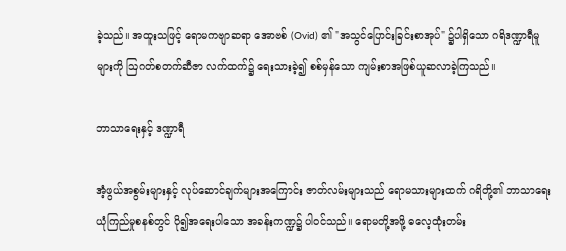ခဲ့သည်။ အထူးသဖြင့် ရောမကဗျာဆရာ အောဗစ် (Ovid) ၏ "အသွင်ပြောင်းခြင်းစာအုပ်" ၌ပါရှိသော ဂရိဒဏ္ဍာရီမူများကို ဩဂတ်စတက်ဆီဇာ လက်ထက်၌ ရေးသားခဲ့၍ စစ်မှန်သော ကျမ်းစာအဖြစ်ယူဆလာခဲ့ကြသည်။

ဘာသာရေးနှင့် ဒဏ္ဍာရီ

အံ့ဖွယ်အစွမ်းများနှင့် လုပ်ဆောင်ချက်များအကြောင်း ဇာတ်လမ်းများသည် ရောမသားများထက် ဂရိတို့၏ ဘာသာရေးယုံကြည်မှုစနစ်တွင် ပို၍အရေးပါသော အခန်းကဏ္ဍ၌ ပါဝင်သည်။ ရောမတို့အဖို့ ဓလေ့ထုံးတမ်း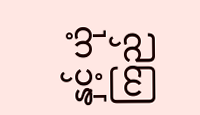နှင့် ယုံကြည်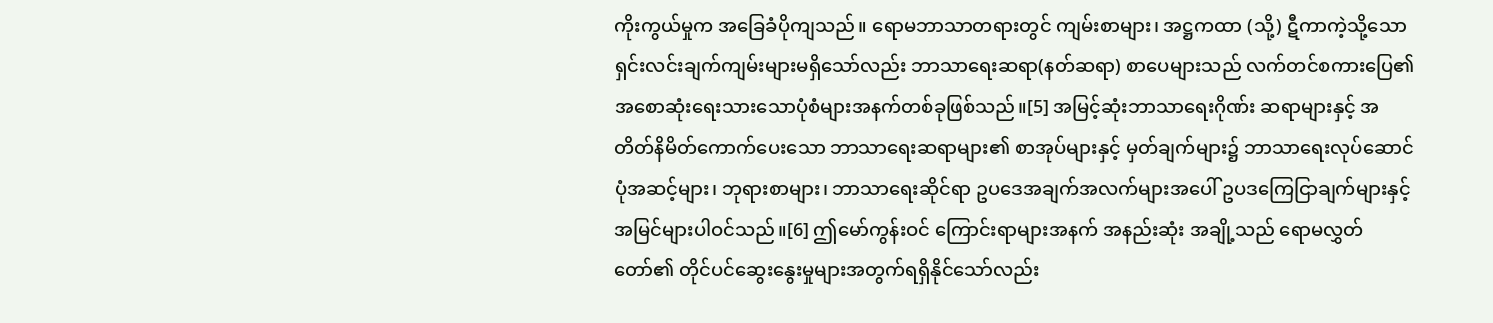ကိုးကွယ်မှုက အခြေခံပိုကျသည်။ ရောမဘာသာတရားတွင် ကျမ်းစာများ၊ အဋ္ဌကထာ (သို့) ဋီကာကဲ့သို့သော ရှင်းလင်းချက်ကျမ်းများမရှိသော်လည်း ဘာသာရေးဆရာ(နတ်ဆရာ) စာပေများသည် လက်တင်စကားပြေ၏ အစောဆုံးရေးသားသောပုံစံများအနက်တစ်ခုဖြစ်သည်။[5] အမြင့်ဆုံးဘာသာရေးဂိုဏ်း ဆရာများနှင့် အတိတ်နိမိတ်ကောက်ပေးသော ဘာသာရေးဆရာများ၏ စာအုပ်များနှင့် မှတ်ချက်များ၌ ဘာသာရေးလုပ်ဆောင်ပုံအဆင့်များ၊ ဘုရားစာများ၊ ဘာသာရေးဆိုင်ရာ ဥပဒေအချက်အလက်များအပေါ် ဥပဒကြေငြာချက်များနှင့် အမြင်များပါဝင်သည်။[6] ဤမော်ကွန်းဝင် ကြောင်းရာများအနက် အနည်းဆုံး အချို့သည် ရောမလွှတ်တော်၏ တိုင်ပင်ဆွေးနွေးမှုများအတွက်ရရှိနိုင်သော်လည်း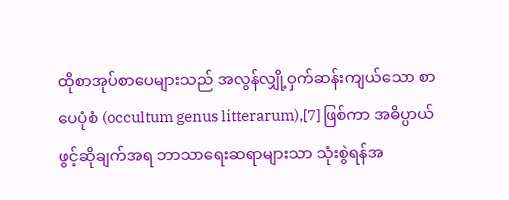ထိုစာအုပ်စာပေများသည် အလွန်လျှို့ဝှက်ဆန်းကျယ်သော စာပေပုံစံ (occultum genus litterarum),[7] ဖြစ်ကာ အဓိပ္ပာယ်ဖွင့်ဆိုချက်အရ ဘာသာရေးဆရာများသာ သုံးစွဲရန်အ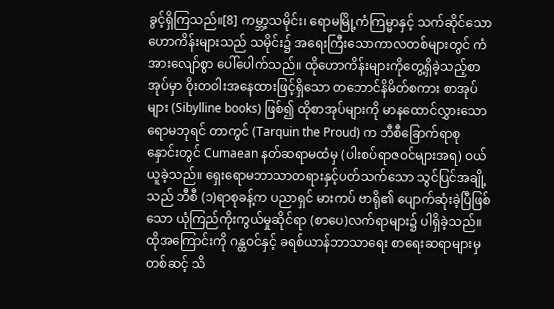ခွင့်ရှိကြသည်။[8] ကမ္ဘာ့သမိုင်း၊ ရောမမြို့ကံကြမ္မာနှင့် သက်ဆိုင်သော ဟောကိန်းများသည် သမိုင်း၌ အရေးကြီးသောကာလတစ်များတွင် ကံအားလျော်စွာ ပေါ်ပေါက်သည်။ ထိုဟောကိန်းများကိုတွေ့ရှိခဲ့သည့်စာအုပ်မှာ ဝိုးတဝါးအနေထားဖြင့်ရှိသော တဘောင်နိမိတ်စကား စာအုပ်များ (Sibylline books) ဖြစ်၍ ထိုစာအုပ်များကို မာနထောင်လွှားသော ရောမဘုရင် တာကွင် (Tarquin the Proud) က ဘီစီခြောက်ရာစုနှောင်းတွင် Cumaean နတ်ဆရာမထံမှ (ပါးစပ်ရာဇဝင်များအရ) ဝယ်ယူခဲ့သည်။ ရှေးရောမဘာသာတရားနှင့်ပတ်သက်သော သွင်ပြင်အချို့သည် ဘီစီ (၁)ရာစုခန့်က ပညာရှင် မားကပ် ဗာရို၏ ပျောက်ဆုံးခဲ့ပြီဖြစ်သော ယုံကြည်ကိုးကွယ်မှုဆိုင်ရာ (စာပေ)လက်ရာများ၌ ပါရှိခဲ့သည်။ ထိုအကြောင်းကို ဂန္ထဝင်နှင့် ခရစ်ယာန်ဘာသာရေး စာရေးဆရာများမှတစ်ဆင့် သိ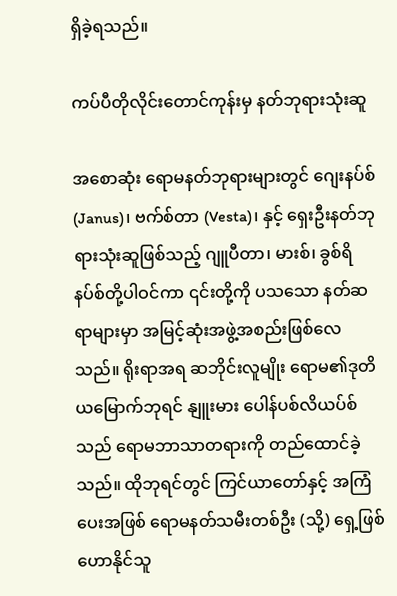ရှိခဲ့ရသည်။

ကပ်ပီတိုလိုင်းတောင်ကုန်းမှ နတ်ဘုရားသုံးဆူ

အစောဆုံး ရောမနတ်ဘုရားများတွင် ဂျေးနပ်စ် (Janus)၊ ဗက်စ်တာ (Vesta)၊ နှင့် ရှေးဦးနတ်ဘုရားသုံးဆူဖြစ်သည့် ဂျူပီတာ၊ မားစ်၊ ခွစ်ရိနပ်စ်တို့ပါဝင်ကာ ၎င်းတို့ကို ပသသော နတ်ဆရာများမှာ အမြင့်ဆုံးအဖွဲ့အစည်းဖြစ်လေသည်။ ရိုးရာအရ ဆဘိုင်းလူမျိုး ရောမ၏ဒုတိယမြောက်ဘုရင် နျူးမား ပေါန်ပစ်လိယပ်စ်သည် ရောမဘာသာတရားကို တည်ထောင်ခဲ့သည်။ ထိုဘုရင်တွင် ကြင်ယာတော်နှင့် အကြံပေးအဖြစ် ရောမနတ်သမီးတစ်ဦး (သို့) ရှေ့ဖြစ်ဟောနိုင်သူ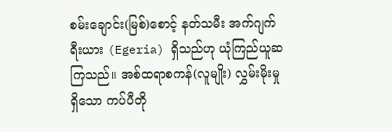စမ်းချောင်း(မြစ်)စောင့် နတ်သမီး အက်ဂျက်ရီးယား (Egeria) ရှိသည်ဟု ယုံကြည်ယူဆကြသည်။ အစ်ထရာစကန်(လူမျိုး) လွှမ်းမိုးမှုရှိသော ကပ်ပီတို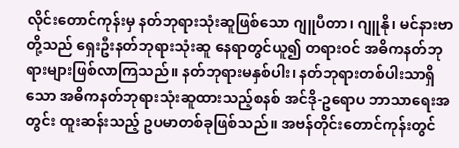လိုင်းတောင်ကုန်းမှ နတ်ဘုရားသုံးဆူဖြစ်သော ဂျူပီတာ၊ ဂျူနို၊ မင်နားဗာတို့သည် ရှေးဦးနတ်ဘုရားသုံးဆူ နေရာတွင်ယူ၍ တရားဝင် အဓိကနတ်ဘုရားများဖြစ်လာကြသည်။ နတ်ဘုရားမနှစ်ပါး၊ နတ်ဘုရားတစ်ပါးသာရှိသော အဓိကနတ်ဘုရားသုံးဆူထားသည့်စနစ် အင်ဒို-ဥရောပ ဘာသာရေးအတွင်း ထူးဆန်းသည့် ဥပမာတစ်ခုဖြစ်သည်။ အဗန်တိုင်းတောင်ကုန်းတွင်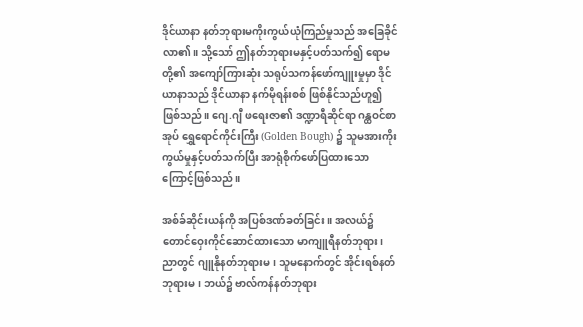ဒိုင်ယာနာ နတ်ဘုရားမကိုးကွယ်ယုံကြည်မှုသည် အခြေခိုင်လာ၏။ သို့သော် ဤနတ်ဘုရားမနှင့်ပတ်သက်၍ ရောမတို့၏ အကျော်ကြားဆုံး သရုပ်သကန်ဖော်ကျူးမှုမှာ ဒိုင်ယာနာသည် ဒိုင်ယာနာ နက်မိုရန်းစစ် ဖြစ်နိုင်သည်ဟူ၍ဖြစ်သည်။ ဂျေ.ဂျီ ဖရေးဇာ၏ ဒဏ္ဍာရီဆိုင်ရာ ဂန္ထဝင်စာအုပ် ရွှေရောင်ကိုင်းကြီး (Golden Bough) ၌ သူမအားကိုးကွယ်မှုနှင့်ပတ်သက်ပြီး အာရုံစိုက်ဖော်ပြထားသောကြောင့်ဖြစ်သည်။

အစ်ခ်ဆိုင်းယန်ကို အပြစ်ဒဏ်ခတ်ခြင်း။ အလယ်၌ တောင်ဝှေးကိုင်ဆောင်ထားသော မာကျူရီနတ်ဘုရား၊ ညာတွင် ဂျူနိုနတ်ဘုရားမ၊ သူမနောက်တွင် အိုင်းရစ်နတ်ဘုရားမ၊ ဘယ်၌ ဗာလ်ကန်နတ်ဘုရား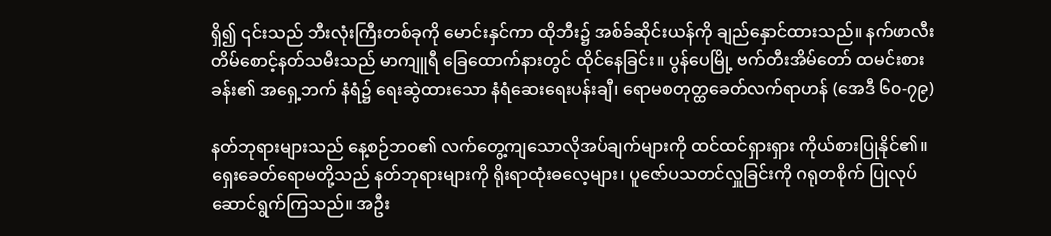ရှိ၍ ၎င်းသည် ဘီးလုံးကြီးတစ်ခုကို မောင်းနှင်ကာ ထိုဘီး၌ အစ်ခ်ဆိုင်းယန်ကို ချည်နှောင်ထားသည်။ နက်ဖာလီးတိမ်စောင့်နတ်သမီးသည် မာကျူရီ ခြေထောက်နားတွင် ထိုင်နေခြင်း။ ပွန်ပေမြို့ ဗက်တီးအိမ်တော် ထမင်းစားခန်း၏ အရှေ့ဘက် နံရံ၌ ရေးဆွဲထားသော နံရံဆေးရေးပန်းချီ၊ ရောမစတုတ္ထခေတ်လက်ရာဟန် (အေဒီ ၆၀-၇၉)

နတ်ဘုရားများသည် နေ့စဉ်ဘဝ၏ လက်တွေ့ကျသောလိုအပ်ချက်များကို ထင်ထင်ရှားရှား ကိုယ်စားပြုနိုင်၏။ ရှေးခေတ်ရောမတို့သည် နတ်ဘုရားများကို ရိုးရာထုံးဓလေ့များ၊ ပူဇော်ပသတင်လှူခြင်းကို ဂရုတစိုက် ပြုလုပ်ဆောင်ရွက်ကြသည်။ အဦး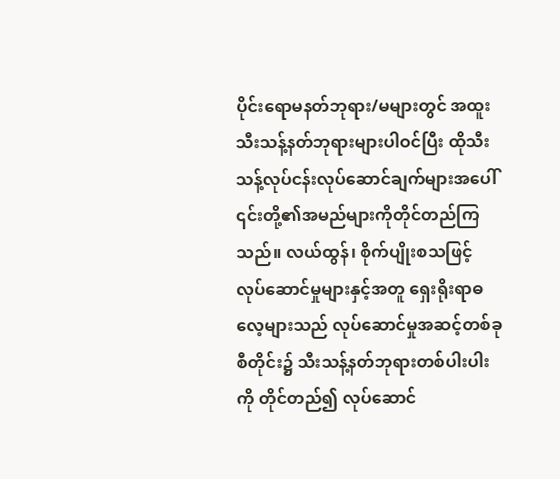ပိုင်းရောမနတ်ဘုရား/မများတွင် အထူးသီးသန့်နတ်ဘုရားများပါဝင်ပြီး ထိုသီးသန့်လုပ်ငန်းလုပ်ဆောင်ချက်များအပေါ် ၎င်းတို့၏အမည်များကိုတိုင်တည်ကြသည်။ လယ်ထွန်၊ စိုက်ပျိုးစသဖြင့် လုပ်ဆောင်မှုများနှင့်အတူ ရှေးရိုးရာဓလေ့များသည် လုပ်ဆောင်မှုအဆင့်တစ်ခုစီတိုင်း၌ သီးသန့်နတ်ဘုရားတစ်ပါးပါးကို တိုင်တည်၍ လုပ်ဆောင်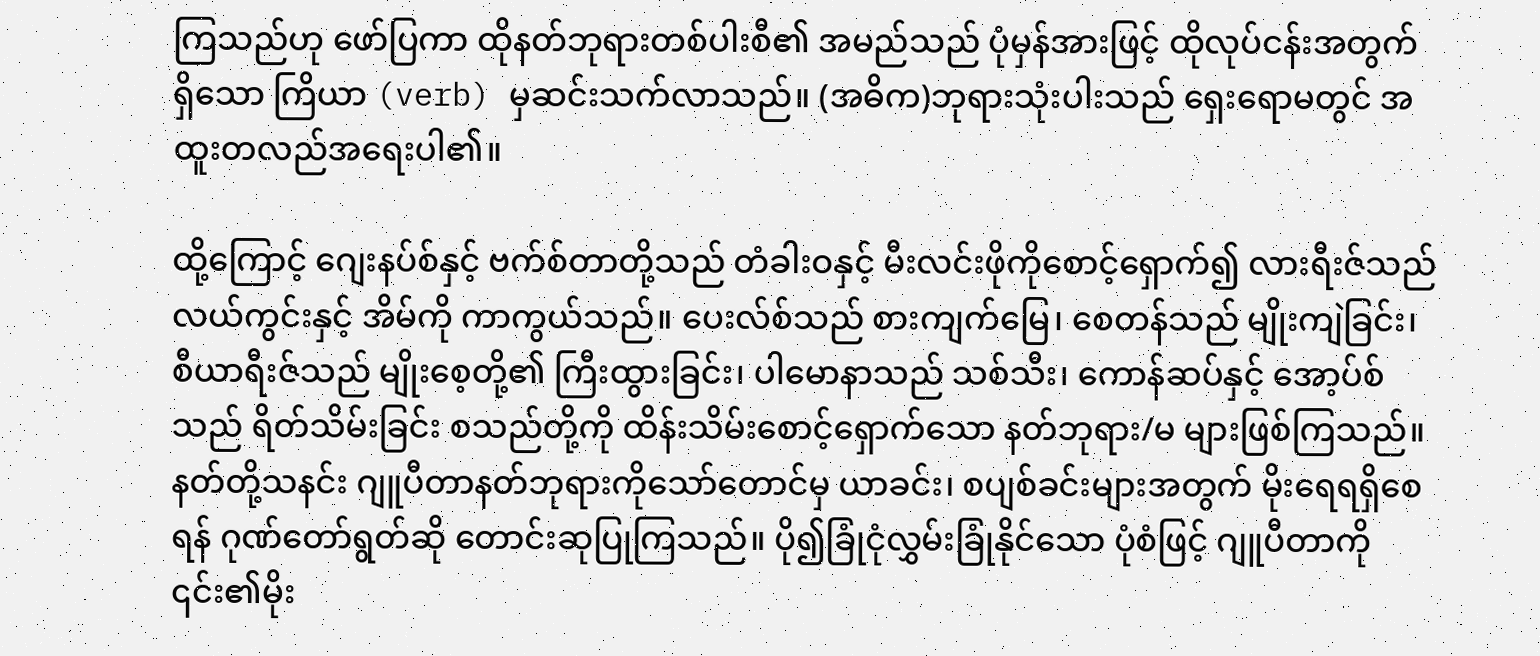ကြသည်ဟု ဖော်ပြကာ ထိုနတ်ဘုရားတစ်ပါးစီ၏ အမည်သည် ပုံမှန်အားဖြင့် ထိုလုပ်ငန်းအတွက် ရှိသော ကြိယာ (verb) မှဆင်းသက်လာသည်။ (အဓိက)ဘုရားသုံးပါးသည် ရှေးရောမတွင် အထူးတလည်အရေးပါ၏။

ထို့ကြောင့် ဂျေးနပ်စ်နှင့် ဗက်စ်တာတို့သည် တံခါးဝနှင့် မီးလင်းဖိုကိုစောင့်ရှောက်၍ လားရီးဇ်သည် လယ်ကွင်းနှင့် အိမ်ကို ကာကွယ်သည်။ ပေးလ်စ်သည် စားကျက်မြေ၊ စေတန်သည် မျိုးကျဲခြင်း၊ စီယာရီးဇ်သည် မျိုးစေ့တို့၏ ကြီးထွားခြင်း၊ ပါမောနာသည် သစ်သီး၊ ကောန်ဆပ်နှင့် အော့ပ်စ် သည် ရိတ်သိမ်းခြင်း စသည်တို့ကို ထိန်းသိမ်းစောင့်ရှောက်သော နတ်ဘုရား/မ များဖြစ်ကြသည်။ နတ်တို့သနင်း ဂျူပီတာနတ်ဘုရားကိုသော်တောင်မှ ယာခင်း၊ စပျစ်ခင်းများအတွက် မိုးရေရရှိစေရန် ဂုဏ်တော်ရွတ်ဆို တောင်းဆုပြုကြသည်။ ပို၍ခြုံငုံလွှမ်းခြုံနိုင်သော ပုံစံဖြင့် ဂျူပီတာကို ၎င်း၏မိုး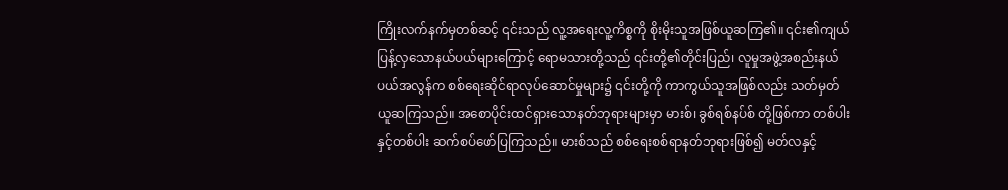ကြိုးလက်နက်မှတစ်ဆင့် ၎င်းသည် လူ့အရေးလူ့ကိစ္စကို စိုးမိုးသူအဖြစ်ယူဆကြ၏။ ၎င်း၏ကျယ်ပြန့်လှသောနယ်ပယ်များကြောင့် ရောမသားတို့သည် ၎င်းတို့၏တိုင်းပြည်၊ လူမှုအဖွဲ့အစည်းနယ်ပယ်အလွန်က စစ်ရေးဆိုင်ရာလုပ်ဆောင်မှုများ၌ ၎င်းတို့ကို ကာကွယ်သူအဖြစ်လည်း သတ်မှတ်ယူဆကြသည်။ အစောပိုင်းထင်ရှားသောနတ်ဘုရားများမှာ မားစ်၊ ခွစ်ရစ်နပ်စ် တို့ဖြစ်ကာ တစ်ပါးနှင့်တစ်ပါး ဆက်စပ်ဖော်ပြကြသည်။ မားစ်သည် စစ်ရေးစစ်ရာနတ်ဘုရားဖြစ်၍ မတ်လနှင့်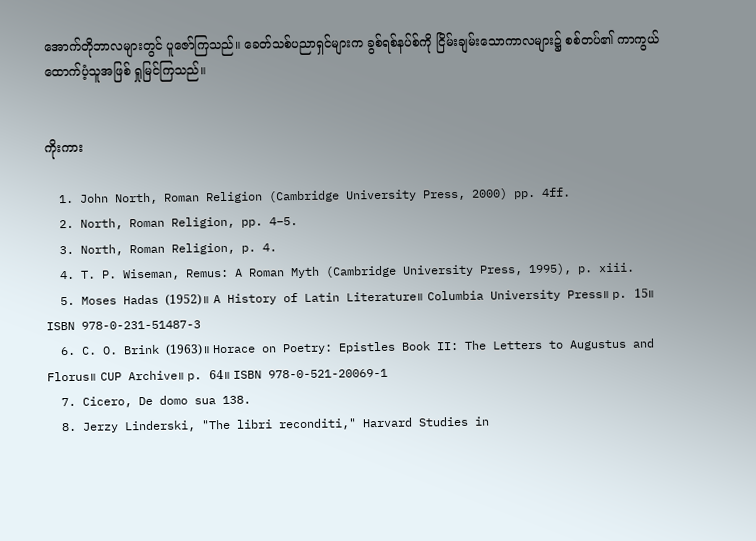အောက်တိုဘာလများတွင် ပူဇော်ကြသည်။ ခေတ်သစ်ပညာရှင်များက ခွစ်ရစ်နပ်စ်ကို ငြိမ်းချမ်းသောကာလများ၌ စစ်တပ်၏ ကာကွယ်ထောက်ပံ့သူအဖြစ် ရှုမြင်ကြသည်။


ကိုးကား

  1. John North, Roman Religion (Cambridge University Press, 2000) pp. 4ff.
  2. North, Roman Religion, pp. 4–5.
  3. North, Roman Religion, p. 4.
  4. T. P. Wiseman, Remus: A Roman Myth (Cambridge University Press, 1995), p. xiii.
  5. Moses Hadas (1952)။ A History of Latin Literature။ Columbia University Press။ p. 15။ ISBN 978-0-231-51487-3
  6. C. O. Brink (1963)။ Horace on Poetry: Epistles Book II: The Letters to Augustus and Florus။ CUP Archive။ p. 64။ ISBN 978-0-521-20069-1
  7. Cicero, De domo sua 138.
  8. Jerzy Linderski, "The libri reconditi," Harvard Studies in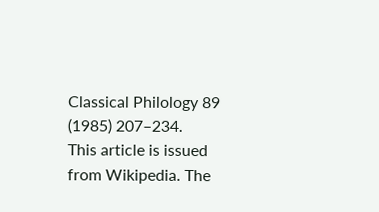Classical Philology 89 (1985) 207–234.
This article is issued from Wikipedia. The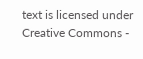text is licensed under Creative Commons -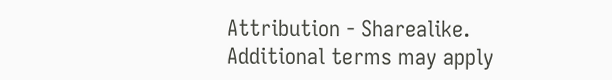Attribution - Sharealike. Additional terms may apply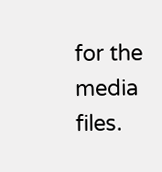for the media files.